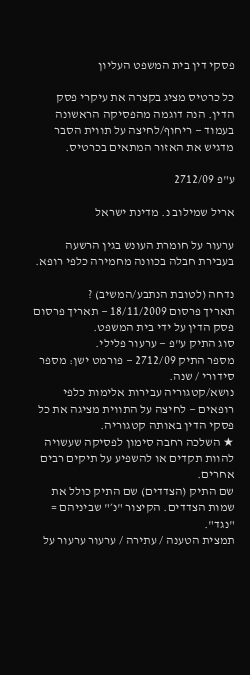פסקי דין בית המשפט העליון

כל כרטיס מציג בקצרה את עיקרי פסק הדין. הנה דוגמה מהפסיקה הראשונה בעמוד — ריחוף/לחיצה על תווית הסבר מדגיש את האזור המתאים בכרטיס.

ע"פ 2712/09

אריל שמילוב נ. מדינת ישראל

ערעור על חומרת העונש בגין הרשעה בעבירת חבלה בכוונה מחמירה כלפי רופא.

נדחה (לטובת הנתבע/המשיב) ?
תאריך פרסום 18/11/2009 — תאריך פרסום פסק הדין על ידי בית המשפט.
סוג התיק ע"פ — ערעור פלילי.
מספר התיק 2712/09 — פורמט ישן: מספר סידורי / שנה.
נושא/קטגוריה עבירות אלימות כלפי רופאים — לחיצה על התווית מציגה את כל פסקי הדין באותה קטגוריה.
★ השלכה רחבה סימון לפסיקה שעשויה להוות תקדים או להשפיע על תיקים רבים אחרים.
שם התיק (הצדדים) שם התיק כולל את שמות הצדדים. הקיצור "נ׳" שביניהם = "נגד".
תמצית הטענה / עתירה / ערעור ערעור על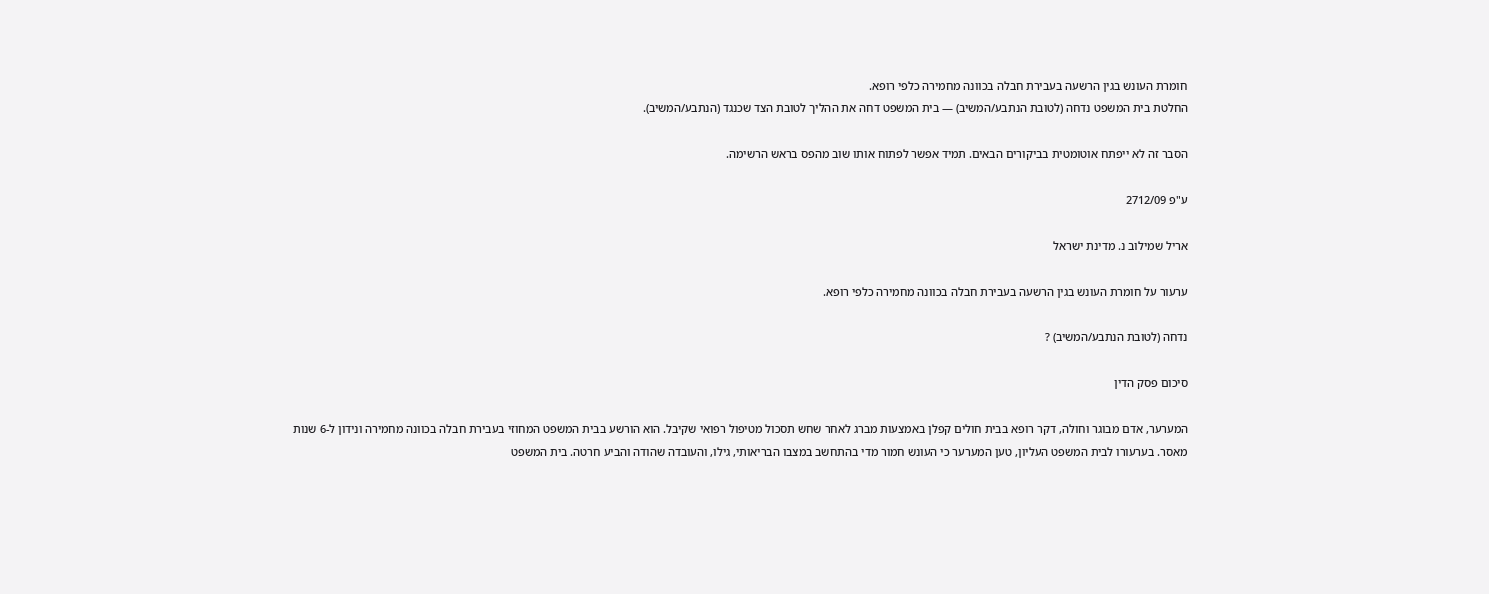חומרת העונש בגין הרשעה בעבירת חבלה בכוונה מחמירה כלפי רופא.
החלטת בית המשפט נדחה (לטובת הנתבע/המשיב) — בית המשפט דחה את ההליך לטובת הצד שכנגד (הנתבע/המשיב).

הסבר זה לא ייפתח אוטומטית בביקורים הבאים. תמיד אפשר לפתוח אותו שוב מהפס בראש הרשימה.

ע"פ 2712/09

אריל שמילוב נ. מדינת ישראל

ערעור על חומרת העונש בגין הרשעה בעבירת חבלה בכוונה מחמירה כלפי רופא.

נדחה (לטובת הנתבע/המשיב) ?

סיכום פסק הדין

המערער, אדם מבוגר וחולה, דקר רופא בבית חולים קפלן באמצעות מברג לאחר שחש תסכול מטיפול רפואי שקיבל. הוא הורשע בבית המשפט המחוזי בעבירת חבלה בכוונה מחמירה ונידון ל-6 שנות מאסר. בערעורו לבית המשפט העליון, טען המערער כי העונש חמור מדי בהתחשב במצבו הבריאותי, גילו, והעובדה שהודה והביע חרטה. בית המשפט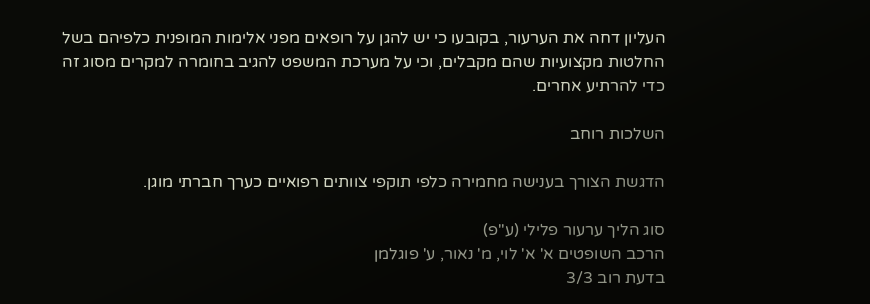העליון דחה את הערעור, בקובעו כי יש להגן על רופאים מפני אלימות המופנית כלפיהם בשל החלטות מקצועיות שהם מקבלים, וכי על מערכת המשפט להגיב בחומרה למקרים מסוג זה כדי להרתיע אחרים.

השלכות רוחב

הדגשת הצורך בענישה מחמירה כלפי תוקפי צוותים רפואיים כערך חברתי מוגן.

סוג הליך ערעור פלילי (ע"פ)
הרכב השופטים א' א' לוי, מ' נאור, ע' פוגלמן
בדעת רוב 3/3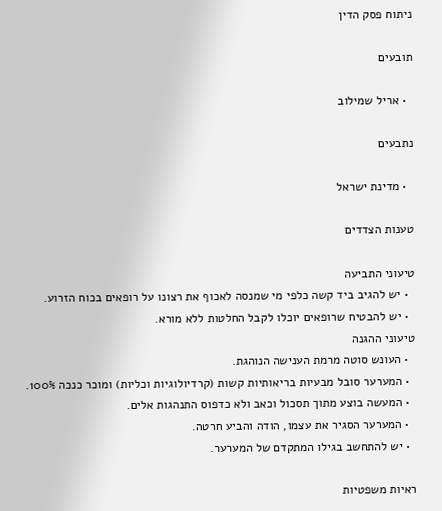ניתוח פסק הדין

תובעים

  • אריל שמילוב

נתבעים

  • מדינת ישראל

טענות הצדדים

טיעוני התביעה
  • יש להגיב ביד קשה כלפי מי שמנסה לאכוף את רצונו על רופאים בכוח הזרוע.
  • יש להבטיח שרופאים יוכלו לקבל החלטות ללא מורא.
טיעוני ההגנה
  • העונש סוטה מרמת הענישה הנוהגת.
  • המערער סובל מבעיות בריאותיות קשות (קרדיולוגיות וכליות) ומוכר כנכה 100%.
  • המעשה בוצע מתוך תסכול וכאב ולא כדפוס התנהגות אלים.
  • המערער הסגיר את עצמו, הודה והביע חרטה.
  • יש להתחשב בגילו המתקדם של המערער.

ראיות משפטיות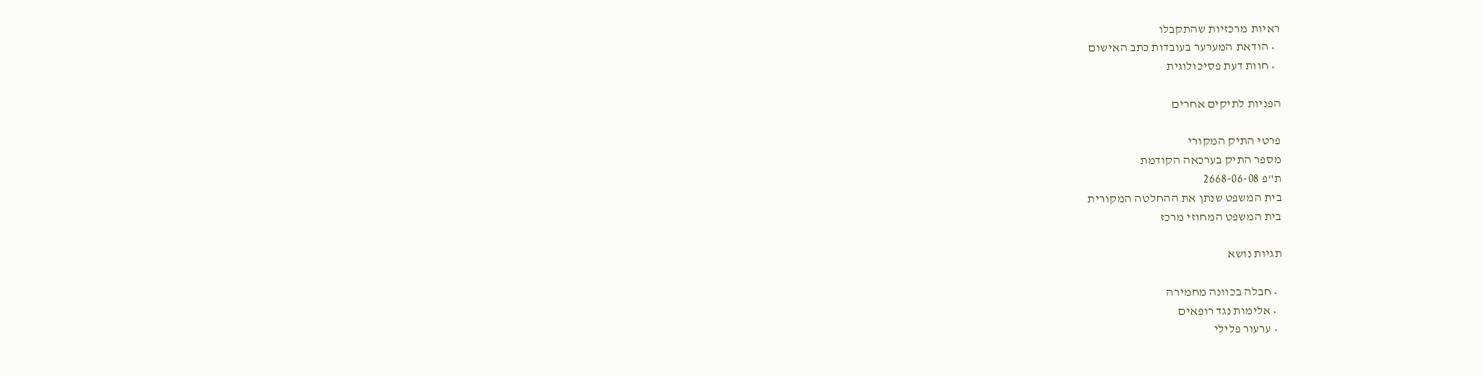ראיות מרכזיות שהתקבלו
  • הודאת המערער בעובדות כתב האישום
  • חוות דעת פסיכולוגית

הפניות לתיקים אחרים

פרטי התיק המקורי
מספר התיק בערכאה הקודמת
ת"פ 2668-06-08
בית המשפט שנתן את ההחלטה המקורית
בית המשפט המחוזי מרכז

תגיות נושא

  • חבלה בכוונה מחמירה
  • אלימות נגד רופאים
  • ערעור פלילי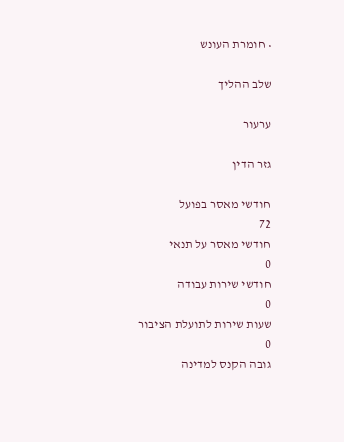• חומרת העונש

שלב ההליך

ערעור

גזר הדין

חודשי מאסר בפועל
72
חודשי מאסר על תנאי
0
חודשי שירות עבודה
0
שעות שירות לתועלת הציבור
0
גובה הקנס למדינה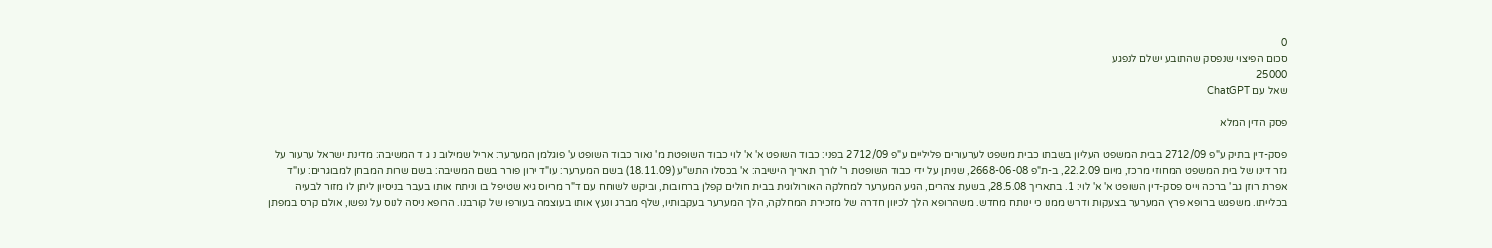0
סכום הפיצוי שנפסק שהתובע ישלם לנפגע
25000
שאל עם ChatGPT

פסק הדין המלא

פסק-דין בתיק ע"פ 2712/09 בבית המשפט העליון בשבתו כבית משפט לערעורים פליליים ע"פ 2712/09 בפני: כבוד השופט א' א' לוי כבוד השופטת מ' נאור כבוד השופט ע' פוגלמן המערער: אריל שמילוב נ ג ד המשיבה: מדינת ישראל ערעור על גזר דינו של בית המשפט המחוזי מרכז, מיום 22.2.09, ב-ת"פ 2668-06-08, שניתן על ידי כבוד השופטת ר' לורך תאריך הישיבה: א' בכסלו התש"ע (18.11.09) בשם המערער: עו"ד ירון פורר בשם המשיבה: בשם שרות המבחן למבוגרים: עו"ד אפרת רוזן גב' ברכה וייס פסק-דין השופט א' א' לוי: 1. בתאריך 28.5.08, בשעת צהרים, הגיע המערער למחלקה האורולוגית בבית חולים קפלן ברחובות, וביקש לשוחח עם ד"ר מריוס גיא שטיפל בו וניתח אותו בעבר בניסיון ליתן לו מזור לבעיה בכלייתו. משפגש ברופא פרץ המערער בצעקות ודרש ממנו כי ינותח מחדש. משהרופא הלך לכיוון חדרה של מזכירת המחלקה, הלך המערער בעקבותיו, שלף מברג ונעץ אותו בעוצמה בעורפו של קורבנו. הרופא ניסה לנוס על נפשו, אולם קרס במפתן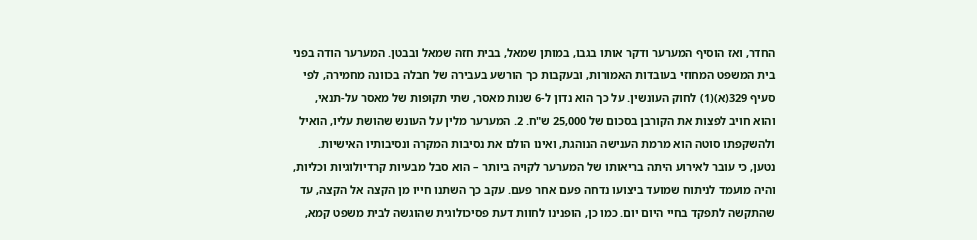החדר, ואז הוסיף המערער ודקר אותו בגבו, במותן שמאל, בבית חזה שמאל ובבטן. המערער הודה בפני בית המשפט המחוזי בעובדות האמורות, ובעקבות כך הורשע בעבירה של חבלה בכוונה מחמירה, לפי סעיף 329(א)(1) לחוק העונשין. על כך הוא נדון ל-6 שנות מאסר, שתי תקופות של מאסר על-תנאי, והוא חויב לפצות את הקורבן בסכום של 25,000 ש"ח. 2. המערער מלין על העונש שהושת עליו, הואיל ולהשקפתו סוטה הוא מרמת הענישה הנוהגת, ואינו הולם את נסיבות המקרה ונסיבותיו האישיות. נטען, כי עובר לאירוע היתה בריאותו של המערער לקויה ביותר – הוא סבל מבעיות קרדיולוגיות וכליות, והיה מועמד לניתוח שמועד ביצועו נדחה פעם אחר פעם. עקב כך השתנו חייו מן הקצה אל הקצה, עד שהתקשה לתפקד בחיי היום יום. כמו כן, הופנינו לחוות דעת פסיכולוגית שהוגשה לבית משפט קמא,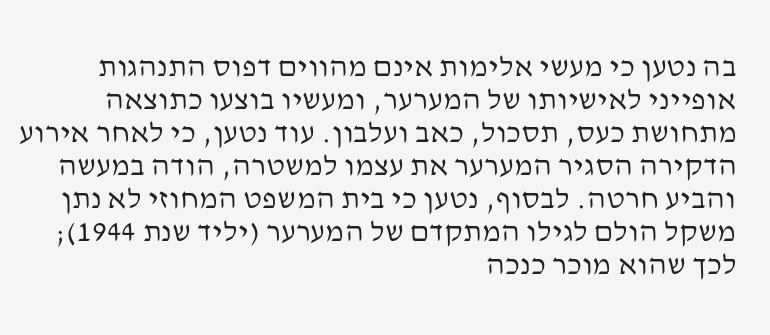בה נטען כי מעשי אלימות אינם מהווים דפוס התנהגות אופייני לאישיותו של המערער, ומעשיו בוצעו כתוצאה מתחושת כעס, תסכול, כאב ועלבון. עוד נטען, כי לאחר אירוע הדקירה הסגיר המערער את עצמו למשטרה, הודה במעשה והביע חרטה. לבסוף, נטען כי בית המשפט המחוזי לא נתן משקל הולם לגילו המתקדם של המערער (יליד שנת 1944); לכך שהוא מוכר כנכה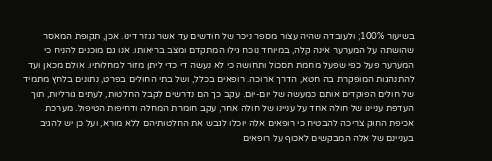בשיעור 100%; ולעובדה שהיה עצור מספר ניכר של חודשים עד אשר נגזר דינו. אכן, תקופת המאסר שהושתה על המערער אינה קלה, במיוחד נוכח גילו המתקדם ומצב בריאותו. אנו גם מוכנים להניח כי המערער פעל כפי שפעל מחמת תסכול ותחושה כי לא נעשה די כדי ליתן מזור למחלותיו. אולם מכאן ועד להתנהגות המופקרת בה חטא, הדרך ארוכה. רופאים בכלל, ושל בתי החולים בפרט, נתונים בלחץ מתמיד של חולים הפוקדים אותם כמעשה של יום-יום. עקב כך הם נדרשים לקבל החלטות, לעתים גורליות, תוך העדפת עניינו של חולה אחד על עניינו של חולה אחר, עקב חומרת המחלה ודחיפות הטיפול. מערכת אכיפת החוק צריכה להבטיח כי רופאים אלה יוכלו לגבש את החלטותיהם ללא מורא, ועל כן יש להגיב בעניינם של אלה המבקשים לאכוף על רופאים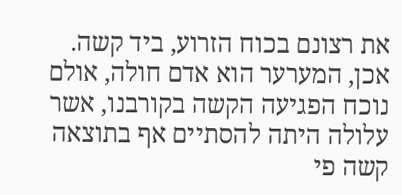את רצונם בכוח הזרוע, ביד קשה. אכן, המערער הוא אדם חולה, אולם נוכח הפגיעה הקשה בקורבנו, אשר עלולה היתה להסתיים אף בתוצאה קשה פי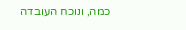כמה, ונוכח העובדה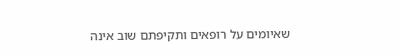שאיומים על רופאים ותקיפתם שוב אינה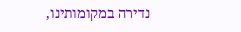נדירה במקומותינו,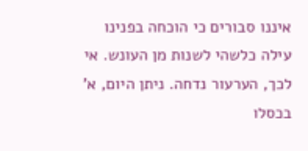איננו סבורים כי הוכחה בפנינו עילה כלשהי לשנות מן העונש. אי לכך, הערעור נדחה. ניתן היום, א' בכסלו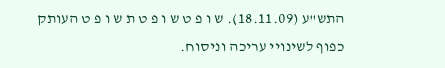התש"ע (18.11.09). ש ו פ ט ש ו פ ט ת ש ו פ ט העותק כפוף לשינויי עריכה וניסוח.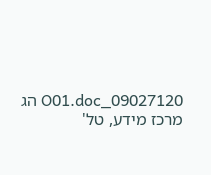09027120_O01.doc הג מרכז מידע, טל'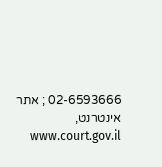02-6593666 ; אתר אינטרנט, www.court.gov.il